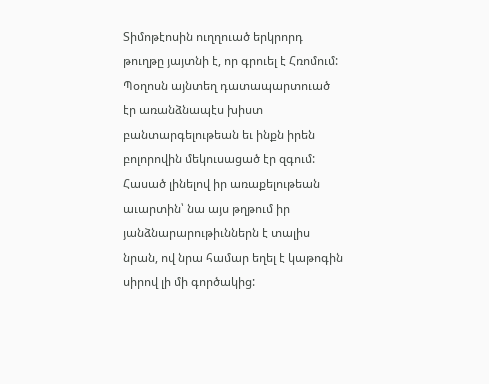Տիմոթէոսին ուղղուած երկրորդ թուղթը յայտնի է, որ գրուել է Հռոմում: Պօղոսն այնտեղ դատապարտուած էր առանձնապէս խիստ բանտարգելութեան եւ ինքն իրեն բոլորովին մեկուսացած էր զգում: Հասած լինելով իր առաքելութեան աւարտին՝ նա այս թղթում իր յանձնարարութիւններն է տալիս նրան, ով նրա համար եղել է կաթոգին սիրով լի մի գործակից: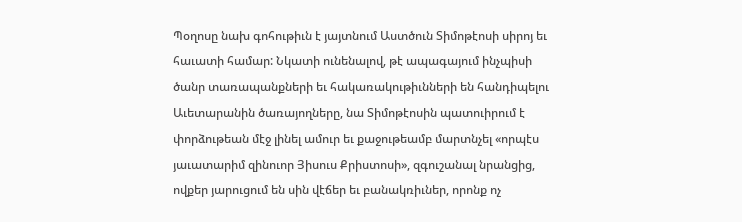Պօղոսը նախ գոհութիւն է յայտնում Աստծուն Տիմոթէոսի սիրոյ եւ հաւատի համար: Նկատի ունենալով, թէ ապագայում ինչպիսի ծանր տառապանքների եւ հակառակութիւնների են հանդիպելու Աւետարանին ծառայողները, նա Տիմոթէոսին պատուիրում է փորձութեան մէջ լինել ամուր եւ քաջութեամբ մարտնչել «որպէս յաւատարիմ զինուոր Յիսուս Քրիստոսի», զգուշանալ նրանցից, ովքեր յարուցում են սին վէճեր եւ բանակռիւներ, որոնք ոչ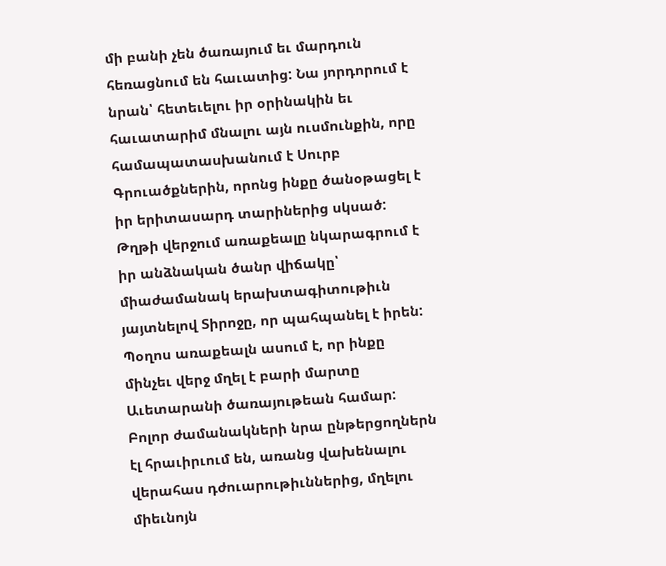մի բանի չեն ծառայում եւ մարդուն հեռացնում են հաւատից: Նա յորդորում է նրան՝ հետեւելու իր օրինակին եւ հաւատարիմ մնալու այն ուսմունքին, որը համապատասխանում է Սուրբ Գրուածքներին, որոնց ինքը ծանօթացել է իր երիտասարդ տարիներից սկսած: Թղթի վերջում առաքեալը նկարագրում է իր անձնական ծանր վիճակը՝ միաժամանակ երախտագիտութիւն յայտնելով Տիրոջը, որ պահպանել է իրեն:
Պօղոս առաքեալն ասում է, որ ինքը մինչեւ վերջ մղել է բարի մարտը Աւետարանի ծառայութեան համար: Բոլոր ժամանակների նրա ընթերցողներն էլ հրաւիրւում են, առանց վախենալու վերահաս դժուարութիւններից, մղելու միեւնոյն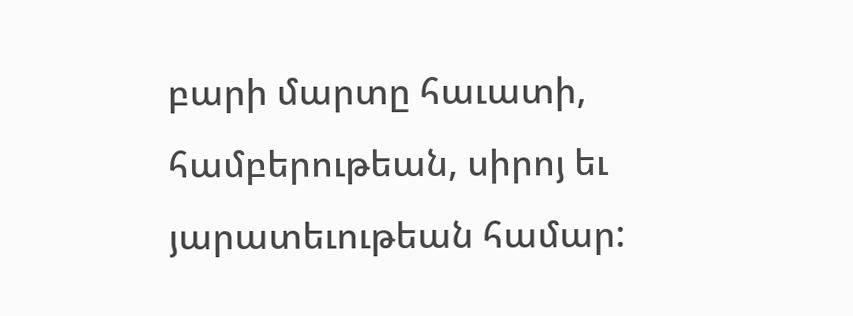բարի մարտը հաւատի, համբերութեան, սիրոյ եւ յարատեւութեան համար: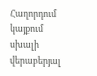Հաղորդում կայքում սխալի վերաբերյալ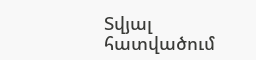Տվյալ հատվածում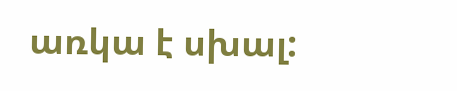առկա է սխալ: